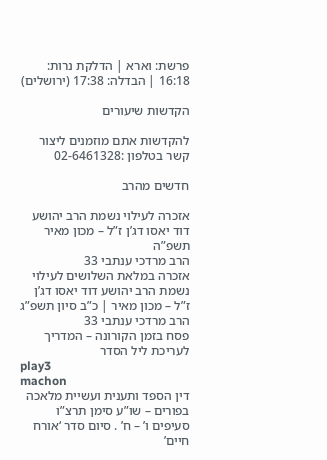פרשת: וארא | הדלקת נרות: 16:18 | הבדלה: 17:38 (ירושלים)

הקדשות שיעורים

להקדשות אתם מוזמנים ליצור קשר בטלפון :02-6461328

חדשים מהרב

אזכרה לעילוי נשמת הרב יהושע דוד יאסו דג’ן ז”ל – מכון מאיר תשפ”ה
הרב מרדכי ענתבי 33
אזכרה במלאת השלושים לעילוי נשמת הרב יהושע דוד יאסו דג’ן ז”ל – מכון מאיר | כ”ב סיון תשפ”ג
הרב מרדכי ענתבי 33
פסח בזמן הקורונה – המדריך לעריכת ליל הסדר
play3
machon
דין הספד ותענית ועשיית מלאכה בפורים – שו”ע סימן תרצ”ו סעיפים ו’ – ח’ . סיום סדר ‘אורח חיים’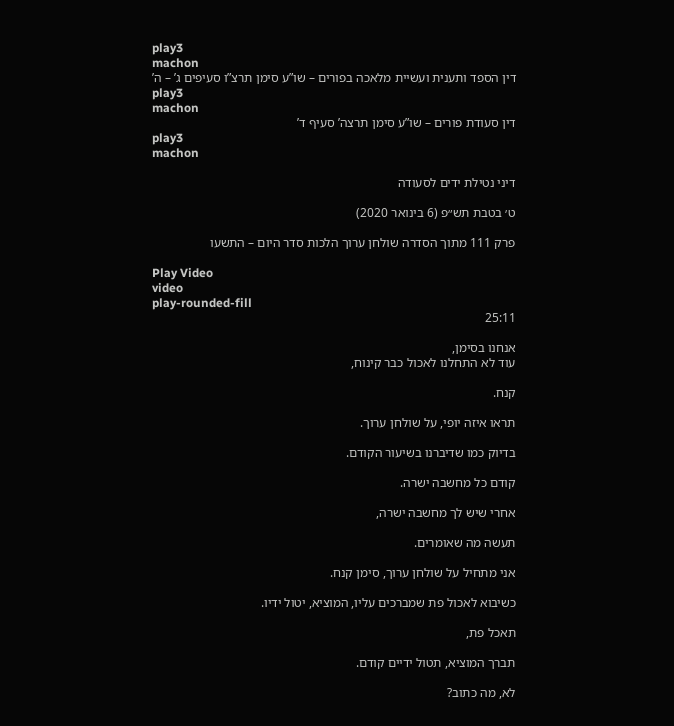play3
machon
דין הספד ותענית ועשיית מלאכה בפורים – שו”ע סימן תרצ”ו סעיפים ג’ – ה’
play3
machon
דין סעודת פורים – שו”ע סימן תרצה’ סעיף ד’
play3
machon

דיני נטילת ידים לסעודה

ט׳ בטבת תש״פ (6 בינואר 2020)

פרק 111 מתוך הסדרה שולחן ערוך הלכות סדר היום – התשעו

Play Video
video
play-rounded-fill
25:11

אנחנו בסימן,
עוד לא התחלנו לאכול כבר קינוח,

קנח.

תראו איזה יופי, על שולחן ערוך.

בדיוק כמו שדיברנו בשיעור הקודם.

קודם כל מחשבה ישרה.

אחרי שיש לך מחשבה ישרה,

תעשה מה שאומרים.

אני מתחיל על שולחן ערוך, סימן קנח.

כשיבוא לאכול פת שמברכים עליו, המוציא, יטול ידיו.

תאכל פת,

תברך המוציא, תטול ידיים קודם.

לא, מה כתוב?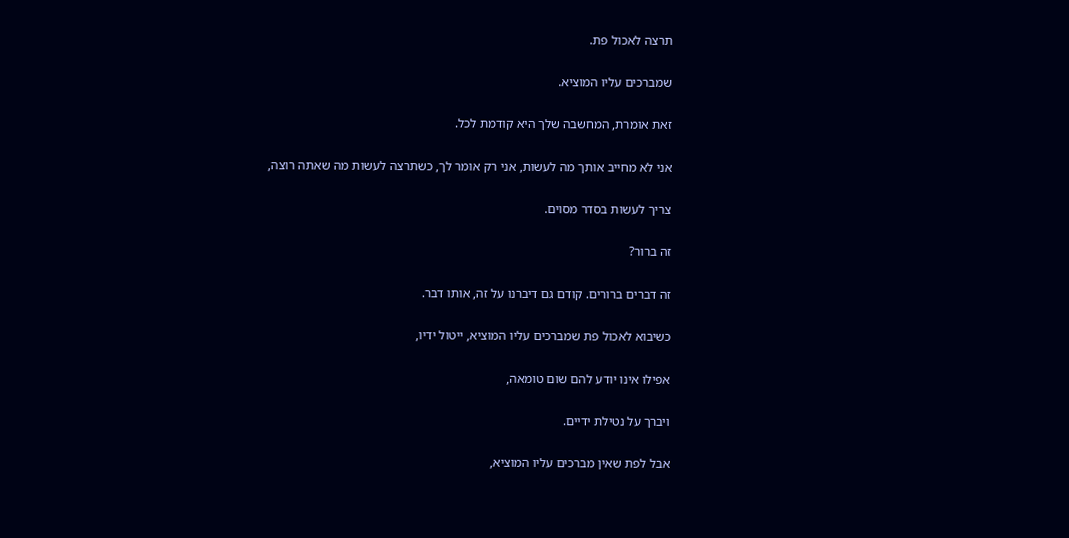תרצה לאכול פת.

שמברכים עליו המוציא.

זאת אומרת, המחשבה שלך היא קודמת לכל.

אני לא מחייב אותך מה לעשות, אני רק אומר לך, כשתרצה לעשות מה שאתה רוצה,

צריך לעשות בסדר מסוים.

זה ברור?

זה דברים ברורים. קודם גם דיברנו על זה, אותו דבר.

כשיבוא לאכול פת שמברכים עליו המוציא, ייטול ידיו,

אפילו אינו יודע להם שום טומאה,

ויברך על נטילת ידיים.

אבל לפת שאין מברכים עליו המוציא,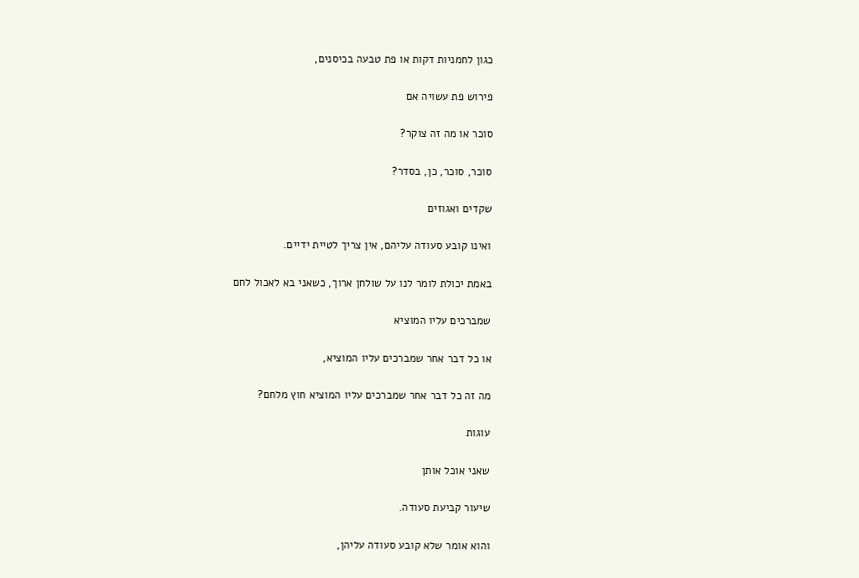כגון לחמניות דקות או פת טבעה בכיסנים,

פירוש פת עשויה אם

סוכר או מה זה צוקר?

סוכר, סוכר, כן, בסדר?

שקדים ואגוזים

ואינו קובע סעודה עליהם, אין צריך לטיית ידיים.

באמת יכולת לומר לנו על שולחן ארוך, כשאני בא לאכול לחם

שמברכים עליו המוציא

או כל דבר אחר שמברכים עליו המוציא,

מה זה כל דבר אחר שמברכים עליו המוציא חוץ מלחם?

עוגות

שאני אוכל אותן

שיעור קביעת סעודה.

והוא אומר שלא קובע סעודה עליהן,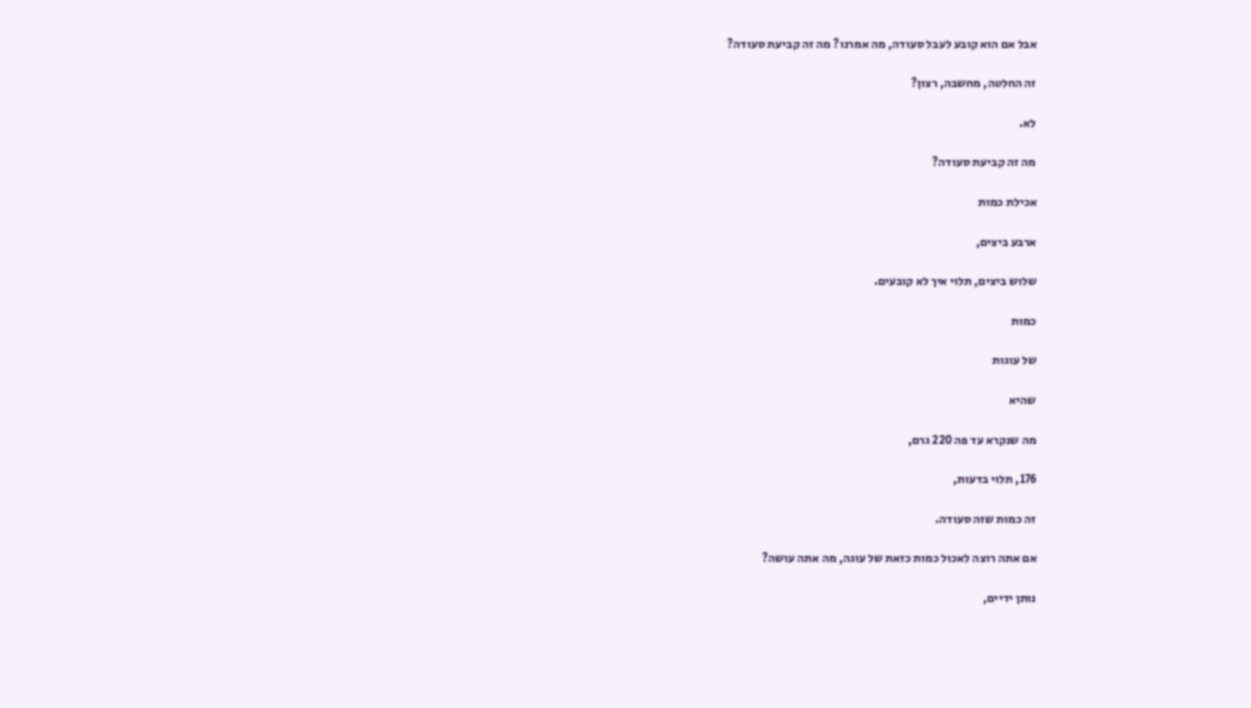אבל אם הוא קובע לעבל סעודה, מה אמרנו? מה זה קביעת סעודה?

זה החלטה, מחשבה, רצון?

לא.

מה זה קביעת סעודה?

אכילת כמות

ארבע ביצים,

שלוש ביצים, תלוי איך לא קובעים.

כמות

של עוגות

שהיא

מה שנקרא עד פה 220 גרם,

176, תלוי בדעות,

זה כמות שזה סעודה.

אם אתה רוצה לאכול כמות כזאת של עוגה, מה אתה עושה?

נותן ידיים,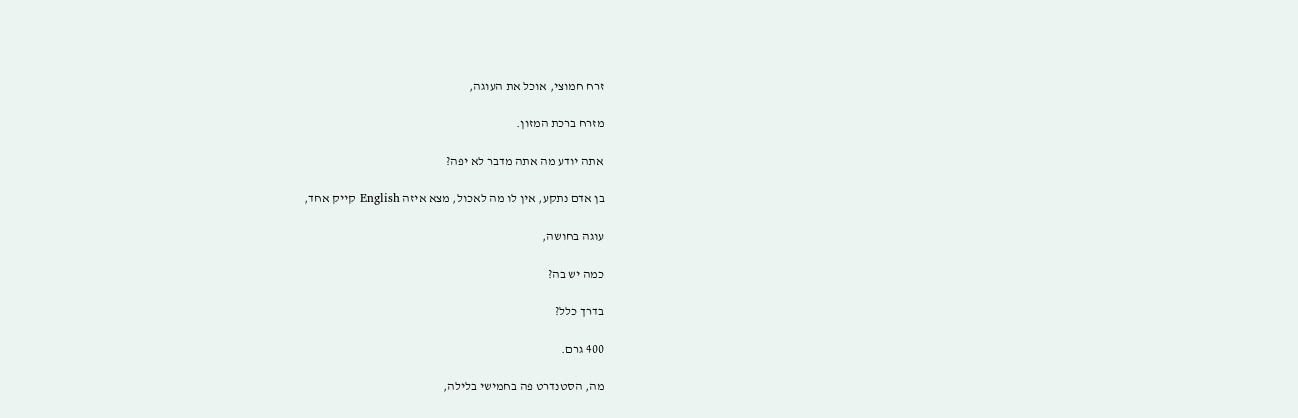זרח חמוצי, אוכל את העוגה,

מזרח ברכת המזון.

אתה יודע מה אתה מדבר לא יפה?

בן אדם נתקע, אין לו מה לאכול, מצא איזה English קייק אחד,

עוגה בחושה,

כמה יש בה?

בדרך כלל?

400 גרם.

מה, הסטנדרט פה בחמישי בלילה,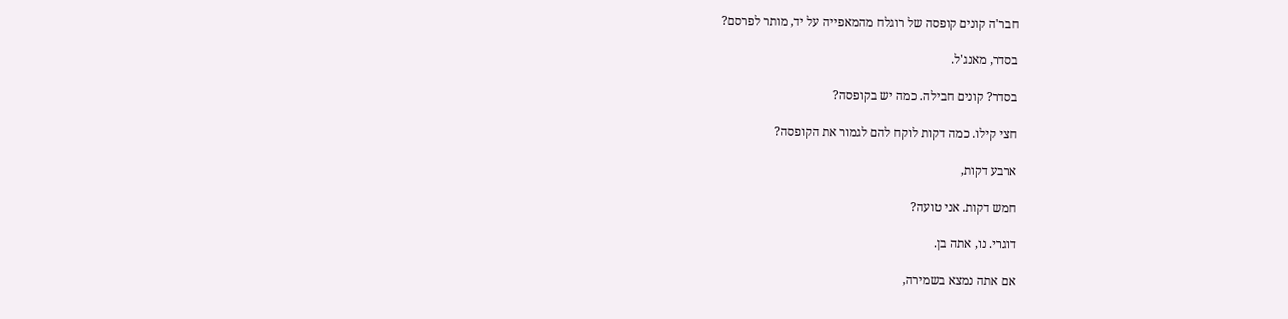חבר'ה קונים קופסה של רוגלח מהמאפייה על יד, מותר לפרסם?

בסדר, מאנג'ל.

בסדר? קונים חבילה. כמה יש בקופסה?

חצי קילו. כמה דקות לוקח להם לגמור את הקופסה?

ארבע דקות,

חמש דקות. אני טועה?

דוגרי. נו, אתה בן.

אם אתה נמצא בשמירה,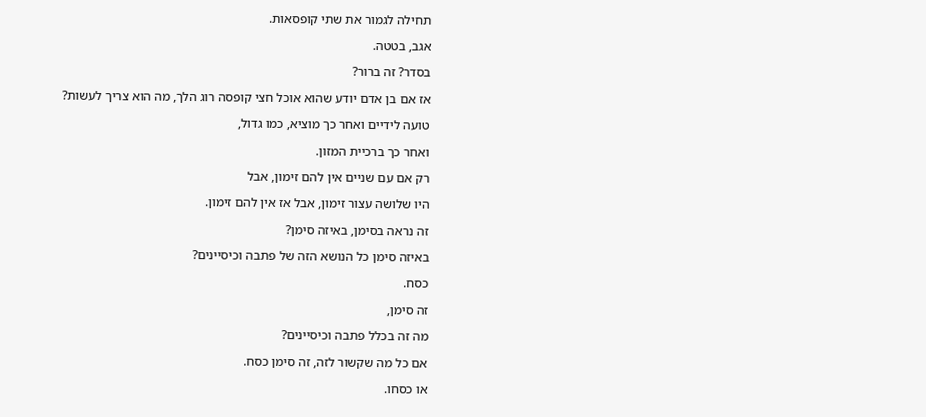תחילה לגמור את שתי קופסאות.

אגב, בטטה.

בסדר? זה ברור?

אז אם בן אדם יודע שהוא אוכל חצי קופסה רוג הלך, מה הוא צריך לעשות?

טועה לידיים ואחר כך מוציא, כמו גדול,

ואחר כך ברכיית המזון.

רק אם עם שניים אין להם זימון, אבל

היו שלושה עצור זימון, אבל אז אין להם זימון.

זה נראה בסימן, באיזה סימן?

באיזה סימן כל הנושא הזה של פתבה וכיסיינים?

כסח.

זה סימן,

מה זה בכלל פתבה וכיסיינים?

אם כל מה שקשור לזה, זה סימן כסח.

או כסחו.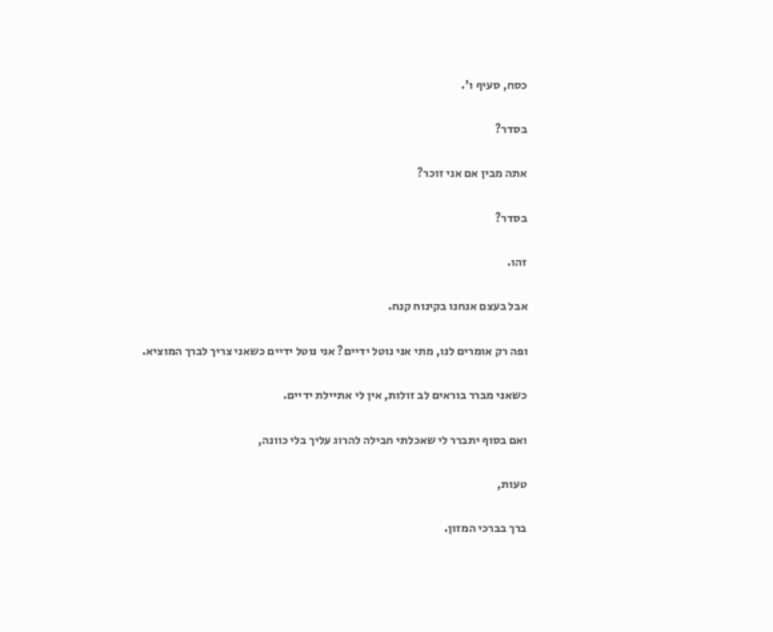כסח, סעיף ו'.

בסדר?

אתה מבין אם אני זוכר?

בסדר?

זהו.

אבל בעצם אנחנו בקינוח קנח.

ופה רק אומרים לנו, מתי אני נוטל ידיים? אני נוטל ידיים כשאני צריך לברך המוציא.

כשאני מברר בוראים לב זולות, אין לי אתיילת ידיים.

ואם בסוף יתברר לי שאכלתי חבילה להרוג עליך בלי כוונה,

טעות,

ברך בברכי המזון.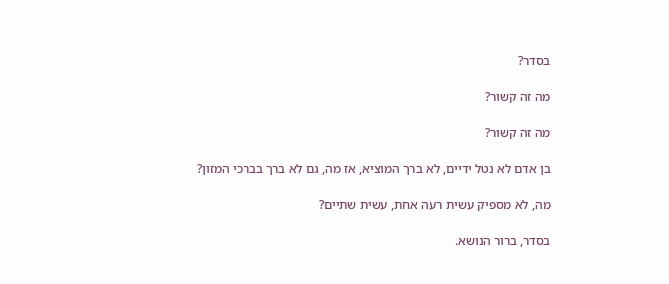בסדר?

מה זה קשור?

מה זה קשור?

בן אדם לא נטל ידיים, לא ברך המוציא, אז מה, גם לא ברך בברכי המזון?

מה, לא מספיק עשית רעה אחת, עשית שתיים?

בסדר, ברור הנושא.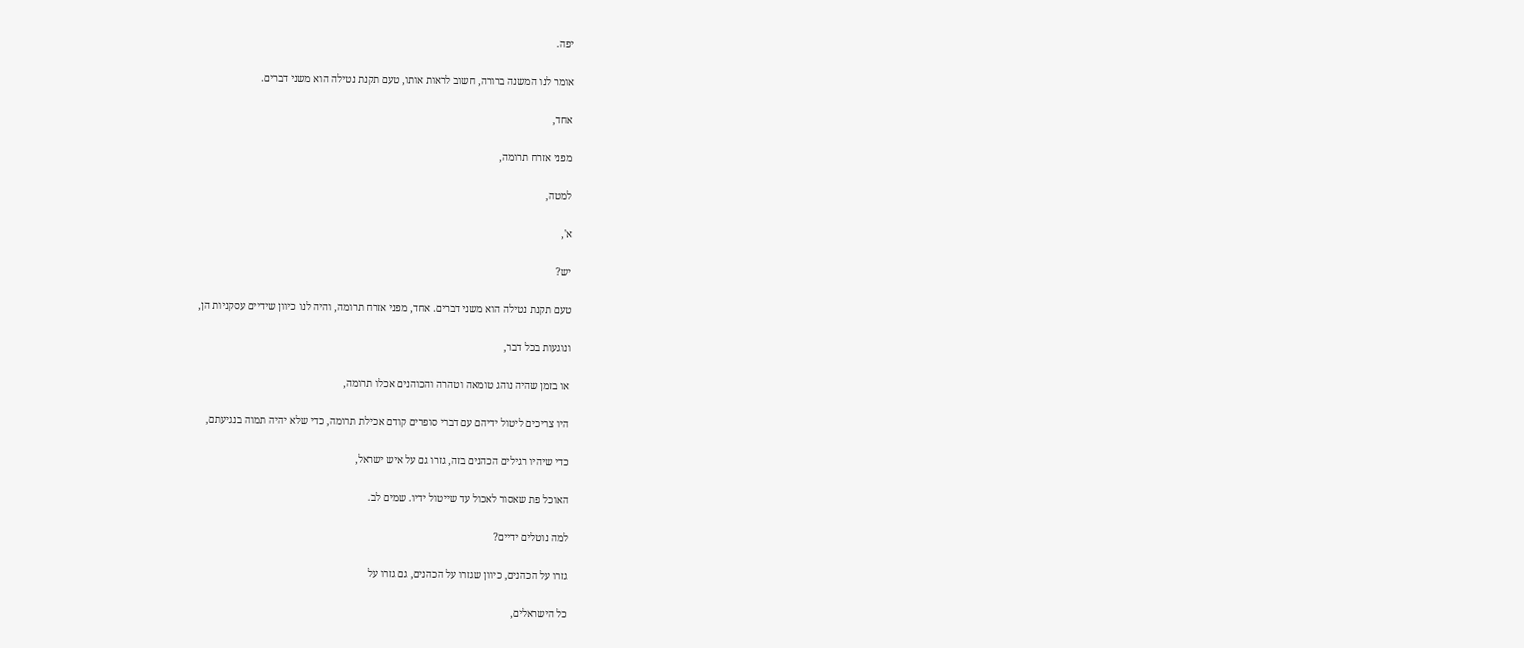יפה.

אומר לנו המשנה ברורה, חשוב לראות אותו, טעם תקנת נטילה הוא משני דברים.

אחד,

מפני אזרח תרומה,

למטה,

א',

יש?

טעם תקנת נטילה הוא משני דברים. אחד, מפני אזרח תרומה, והיה לנו כיוון שידיים עסקניות הן,

ונוגעות בכל דבר,

או בזמן שהיה נוהג טומאה וטהרה והכוהנים אכלו תרומה,

היו צריכים ליטול ידיהם עם דברי סופרים קודם אכילת תרומה, כדי שלא יהיה תמוה בנגיעתם,

כדי שיהיו רגילים הכהנים בזה, גזרו גם על איש ישראל,

האוכל פת שאסור לאכול עד שייטול ידיו. שמים לב.

למה נוטלים ידיים?

גזרו על הכהנים, כיוון שגזרו על הכהנים, גם גזרו על

כל הישראלים,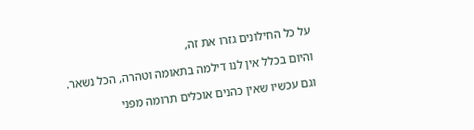על כל החילונים גזרו את זה,

והיום בכלל אין לנו דילמה בתאומה וטהרה, הכל נשאר.

וגם עכשיו שאין כהנים אוכלים תרומה מפני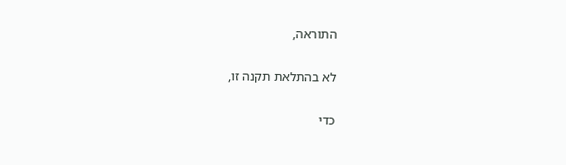התוראה,

לא בהתלאת תקנה זו,

כדי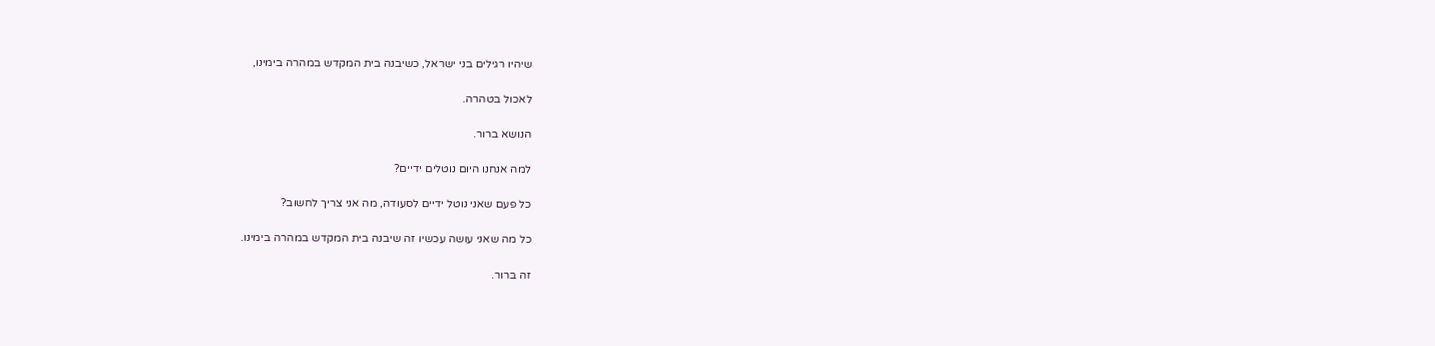שיהיו רגילים בני ישראל, כשיבנה בית המקדש במהרה בימינו,

לאכול בטהרה.

הנושא ברור.

למה אנחנו היום נוטלים ידיים?

כל פעם שאני נוטל ידיים לסעודה, מה אני צריך לחשוב?

כל מה שאני עושה עכשיו זה שיבנה בית המקדש במהרה בימינו.

זה ברור.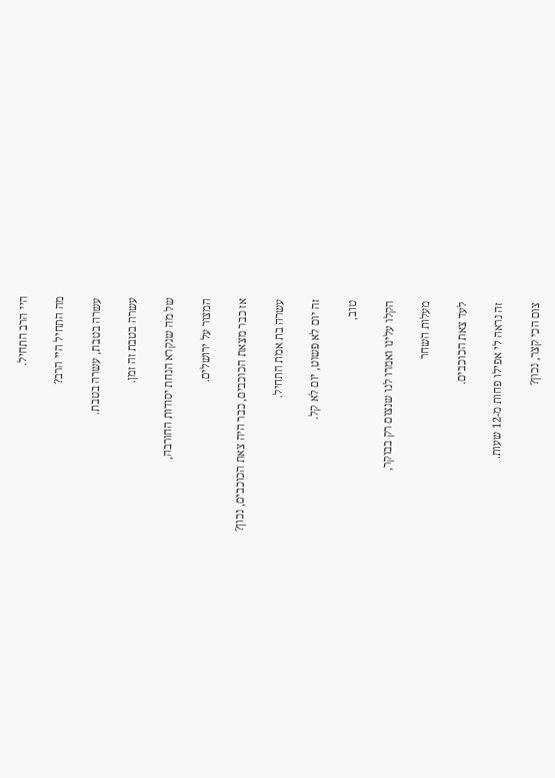היי הרב התחיל.

מה התחיל היי הרב?

עשרה בטבת, עשרה בטבת.

עשרה בטבת זה זמן.

של מה שנקרא הנחת יסודות החורבה,

המצור על ירושלים.

אז כבר מצאת הכוכבים, כבר היה צאת הכוכבים, נכון?

עשרה בת אמת התחיל.

זה יום לא פשוט, יום לא קל.

טוב,

הקלו עלינו ואמרו לנו שנצום רק בבוקר,

מעלות השחר

לעד צאת הכוכבים.

זה נראה לי אפילו פחות מ-12 שעות.

צום הכי קצר, נכון?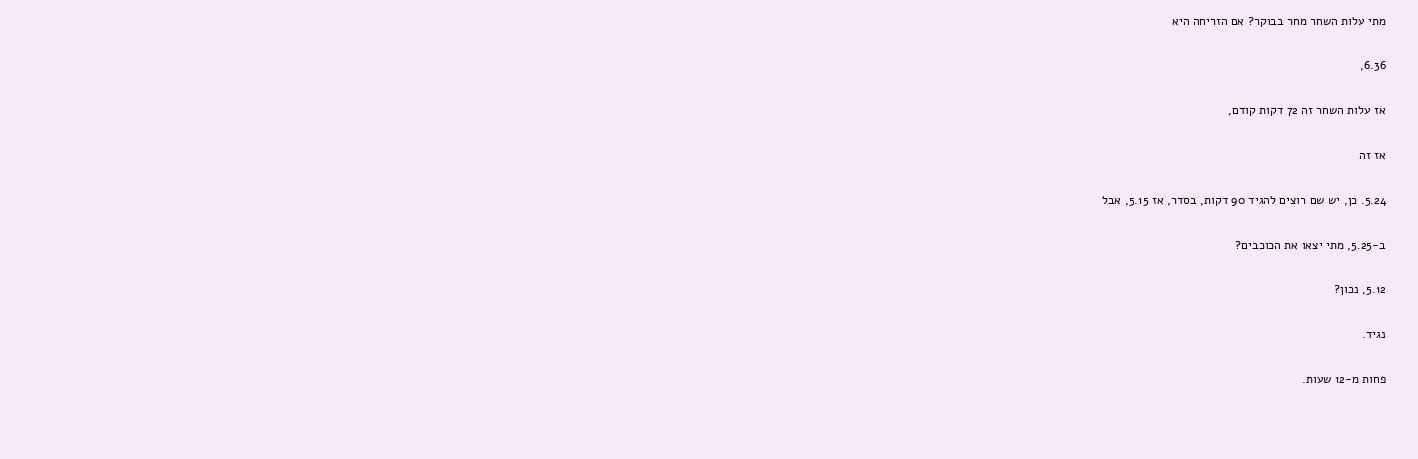מתי עלות השחר מחר בבוקר? אם הזריחה היא

6.36,

אז עלות השחר זה 72 דקות קודם,

אז זה

5.24. כן, יש שם רוצים להגיד 90 דקות, בסדר, אז 5.15, אבל

ב-5.25, מתי יצאו את הכוכבים?

5.12, נכון?

נגיד.

פחות מ-12 שעות.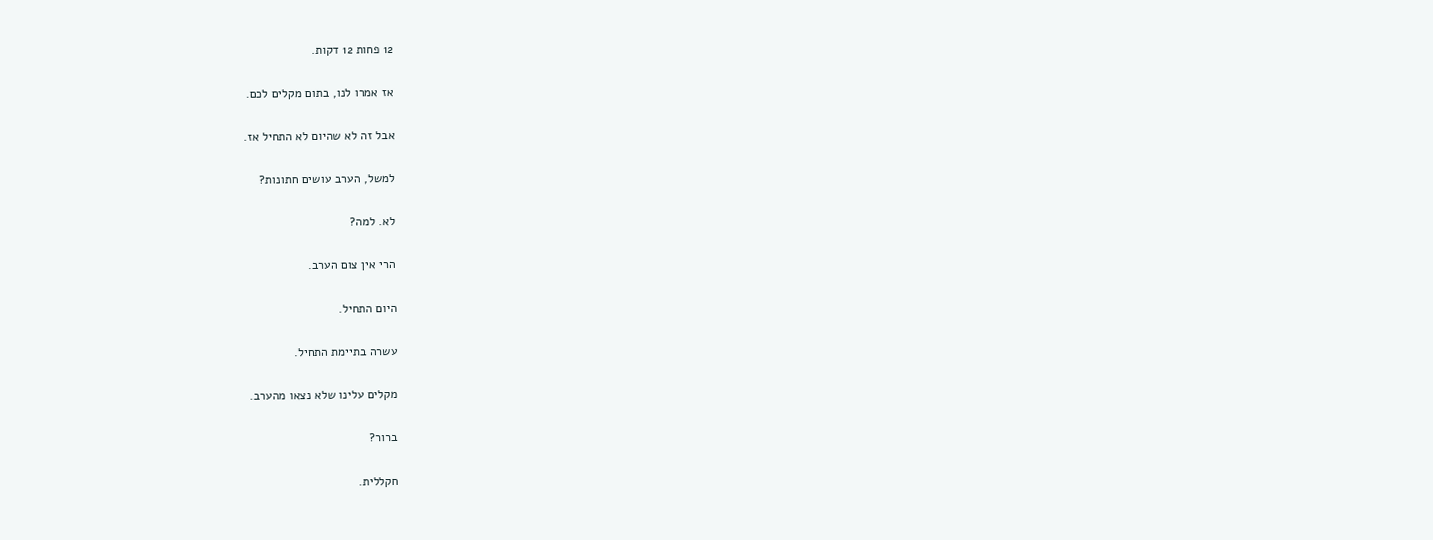12 פחות 12 דקות.

אז אמרו לנו, בתום מקלים לכם.

אבל זה לא שהיום לא התחיל אז.

למשל, הערב עושים חתונות?

לא. למה?

הרי אין צום הערב.

היום התחיל.

עשרה בתיימת התחיל.

מקלים עלינו שלא נצאו מהערב.

ברור?

חקללית.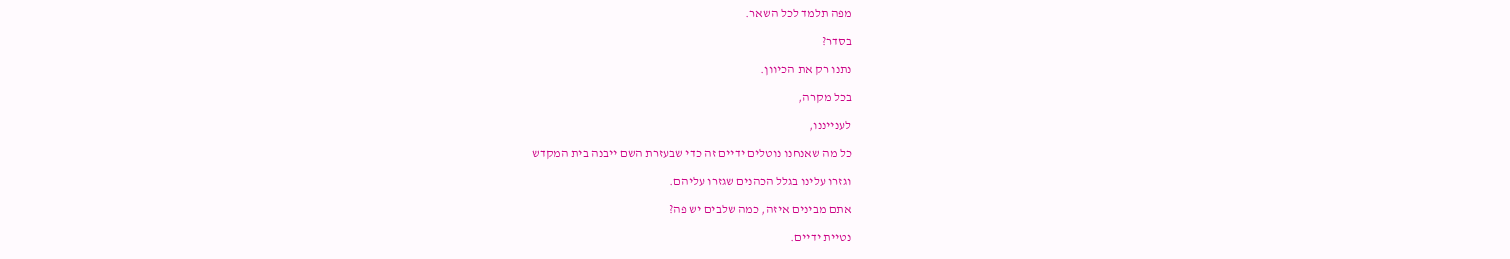מפה תלמד לכל השאר.

בסדר?

נתנו רק את הכיוון.

בכל מקרה,

לענייננו,

כל מה שאנחנו נוטלים ידיים זה כדי שבעזרת השם ייבנה בית המקדש

וגזרו עלינו בגלל הכהנים שגזרו עליהם.

אתם מבינים איזה, כמה שלבים יש פה?

נטיית ידיים.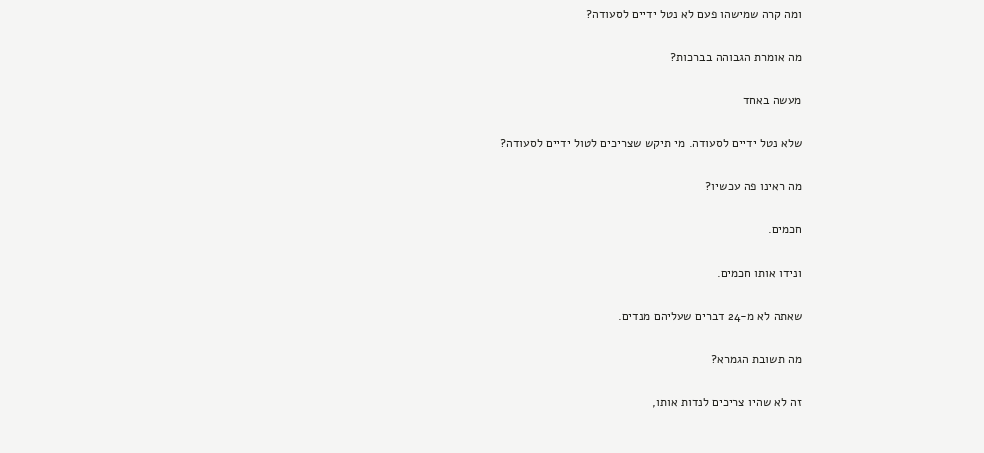ומה קרה שמישהו פעם לא נטל ידיים לסעודה?

מה אומרת הגבוהה בברכות?

מעשה באחד

שלא נטל ידיים לסעודה. מי תיקש שצריכים לטול ידיים לסעודה?

מה ראינו פה עכשיו?

חכמים.

ונידו אותו חכמים.

שאתה לא מ-24 דברים שעליהם מנדים.

מה תשובת הגמרא?

זה לא שהיו צריכים לנדות אותו,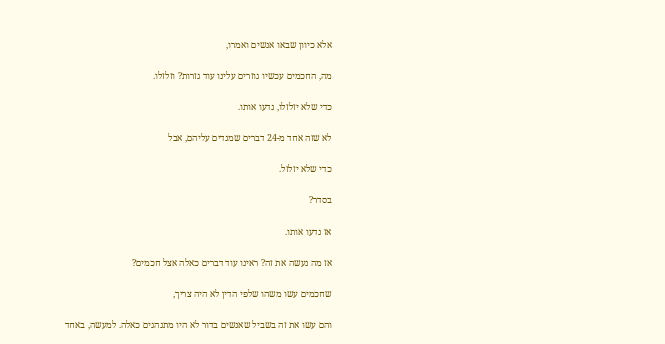אלא כיוון שבאו אנשים ואמרו,

מה, החכמים עכשיו גוזרים עלינו עוד גזרות? וזלזלו.

כדי שלא יזלזלו, נדעו אותו.

לא שזה אחד מ-24 דברים שמנדים עליהם, אבל

כדי שלא יזלזל.

בסדר?

אז נדעו אותו.

אז מה נעשה את זה? ראינו עוד דברים כאלה אצל חכמים?

שחכמים עשו משהו שלפי הדין לא היה צריך,

והם עשו את זה בשביל שאנשים בדור לא היו מתנהגים כאלה. למעשה, באחד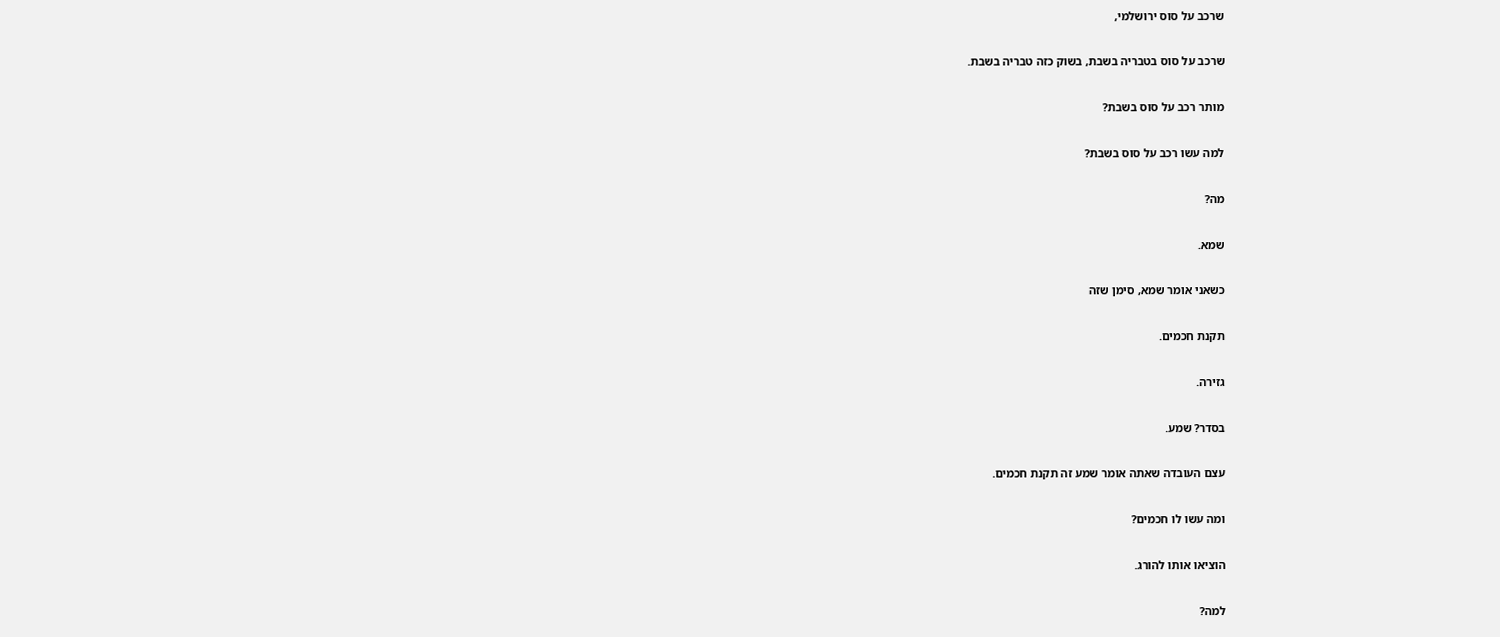שרכב על סוס ירושלמי,

שרכב על סוס בטבריה בשבת, בשוק כזה טבריה בשבת.

מותר רכב על סוס בשבת?

למה עשו רכב על סוס בשבת?

מה?

שמא.

כשאני אומר שמא, סימן שזה

תקנת חכמים.

גזירה.

בסדר? שמע.

עצם העובדה שאתה אומר שמע זה תקנת חכמים.

ומה עשו לו חכמים?

הוציאו אותו להורג.

למה?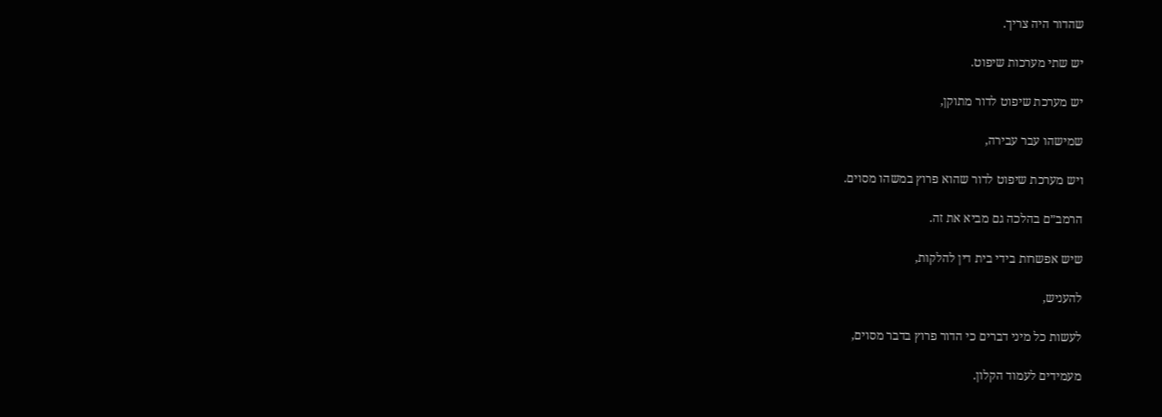שהדור היה צריך.

יש שתי מערכות שיפוט.

יש מערכת שיפוט לדור מתוקן,

שמישהו עבר עבירה,

ויש מערכת שיפוט לדור שהוא פרוץ במשהו מסוים.

הרמב״ם בהלכה גם מביא את זה.

שיש אפשרות בידי בית דין להלקות,

להעניש,

לעשות כל מיני דברים כי הדור פרוץ בדבר מסוים,

מעמידים לעמוד הקלון.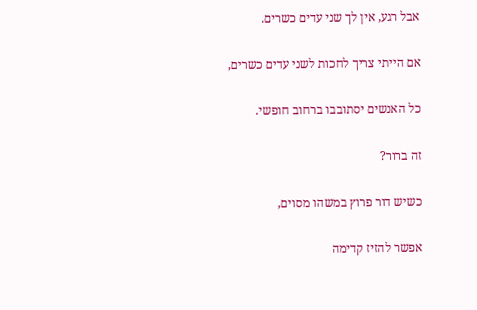אבל רגע, אין לך שני עדים כשרים.

אם הייתי צריך לחכות לשני עדים כשרים,

כל האנשים יסתובבו ברחוב חופשי.

זה ברור?

כשיש דור פרוץ במשהו מסוים,

אפשר להזיז קדימה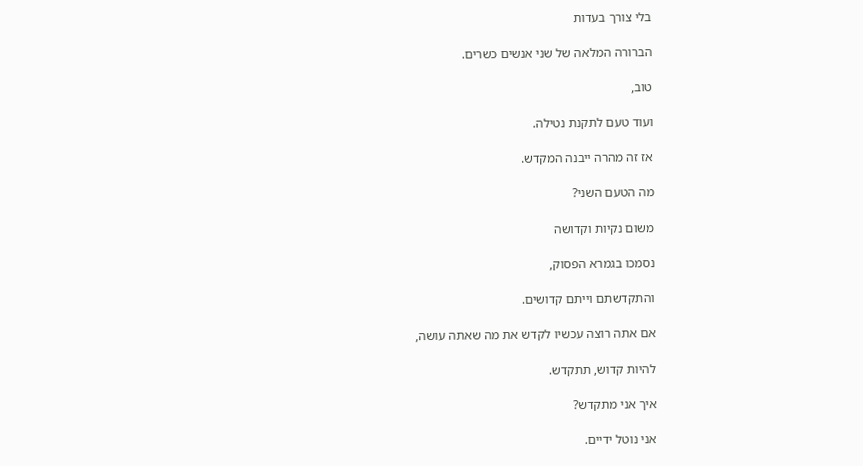בלי צורך בעדות

הברורה המלאה של שני אנשים כשרים.

טוב,

ועוד טעם לתקנת נטילה.

אז זה מהרה ייבנה המקדש.

מה הטעם השני?

משום נקיות וקדושה

נסמכו בגמרא הפסוק,

והתקדשתם וייתם קדושים.

אם אתה רוצה עכשיו לקדש את מה שאתה עושה,

להיות קדוש, תתקדש.

איך אני מתקדש?

אני נוטל ידיים.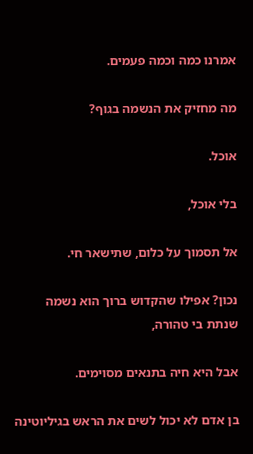אמרנו כמה וכמה פעמים.

מה מחזיק את הנשמה בגוף?

אוכל.

בלי אוכל,

אל תסמוך על כלום, שתישאר חי.

נכון? אפילו שהקדוש ברוך הוא נשמה שנתת בי טהורה,

אבל היא חיה בתנאים מסוימים.

בן אדם לא יכול לשים את הראש בגיליוטינה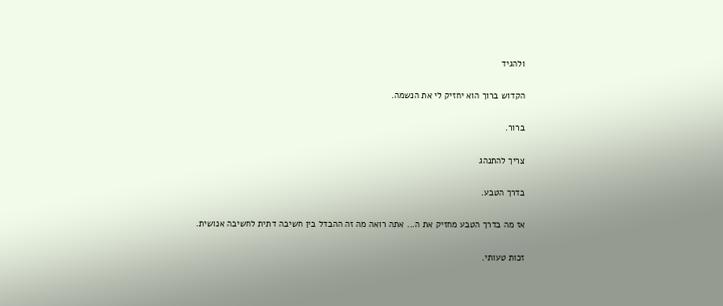ולהגיד

הקדוש ברוך הוא יחזיק לי את הנשמה.

ברור.

צריך להתנהג

בדרך הטבע.

אז מה בדרך הטבע מחזיק את ה... אתה רואה מה זה ההבדל בין חשיבה דתית לחשיבה אנושית.

זכות טעותי.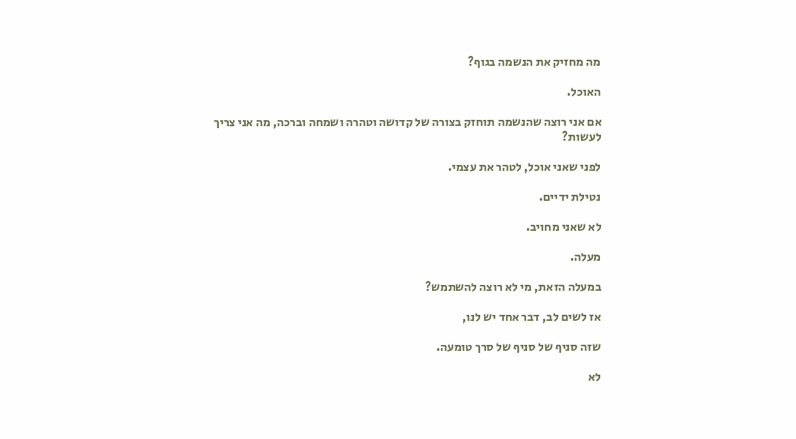מה מחזיק את הנשמה בגוף?

האוכל.

אם אני רוצה שהנשמה תוחזק בצורה של קדושה וטהרה ושמחה וברכה, מה אני צריך לעשות?

לפני שאני אוכל, לטהר את עצמי.

נטילת ידיים.

לא שאני מחויב.

מעלה.

במעלה הזאת, מי לא רוצה להשתמש?

אז לשים לב, דבר אחד יש לנו,

שזה סניף של סניף של סרך טומעה.

לא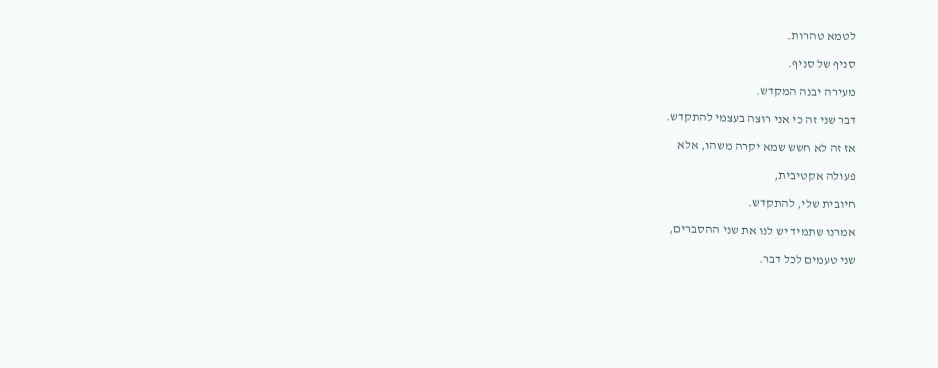לטמא טהרות.

סניף של סניף.

מעירה יבנה המקדש.

דבר שני זה כי אני רוצה בעצמי להתקדש.

אז זה לא חשש שמא יקרה משהו, אלא

פעולה אקטיבית,

חיובית שלי, להתקדש.

אמרנו שתמיד יש לנו את שני ההסברים,

שני טעמים לכל דבר.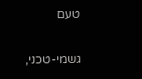טעם

גשמי-טכני,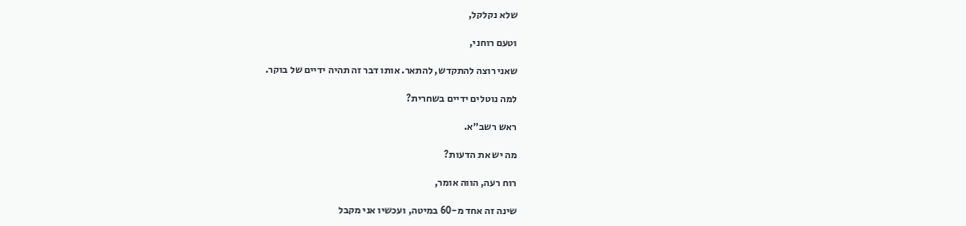שלא נקלקל,

וטעם רוחני,

שאני רוצה להתקדש, להתאר. אותו דבר זה תהיה ידיים של בוקר.

למה נוטלים ידיים בשחרית?

ראש רשב״א.

מה יש את הדעות?

רוח רעה, הווה אומר,

שינה זה אחד מ-60 במיטה, ועכשיו אני מקבל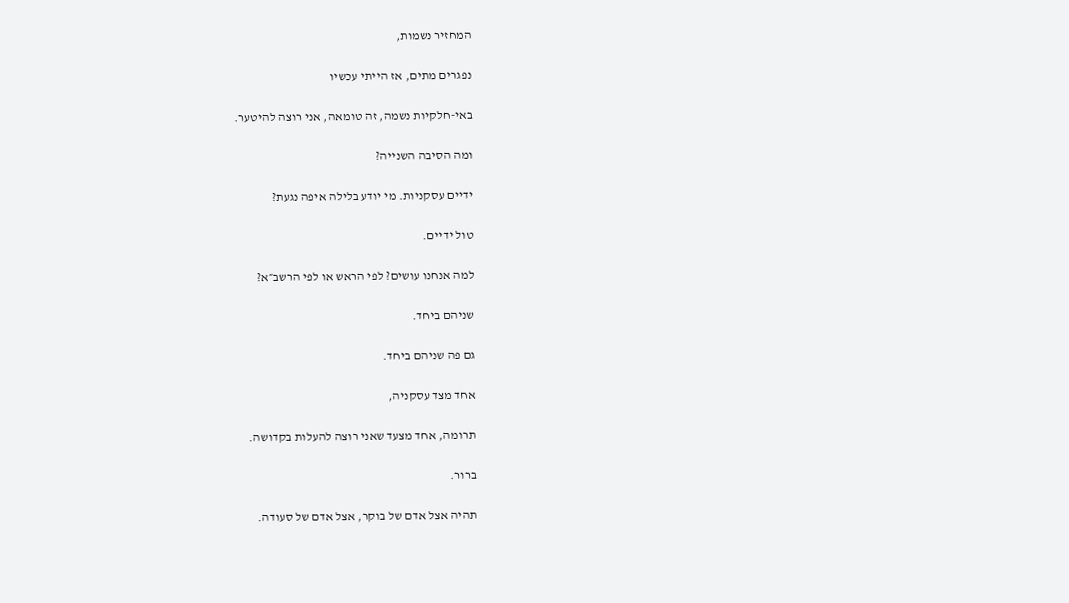המחזיר נשמות,

נפגרים מתים, אז הייתי עכשיו

באי-חלקיות נשמה, זה טומאה, אני רוצה להיטער.

ומה הסיבה השנייה?

ידיים עסקניות. מי יודע בלילה איפה נגעת?

טול ידיים.

למה אנחנו עושים? לפי הראש או לפי הרשב״א?

שניהם ביחד.

גם פה שניהם ביחד.

אחד מצד עסקניה,

תרומה, אחד מצעד שאני רוצה להעלות בקדושה.

ברור.

תהיה אצל אדם של בוקר, אצל אדם של סעודה.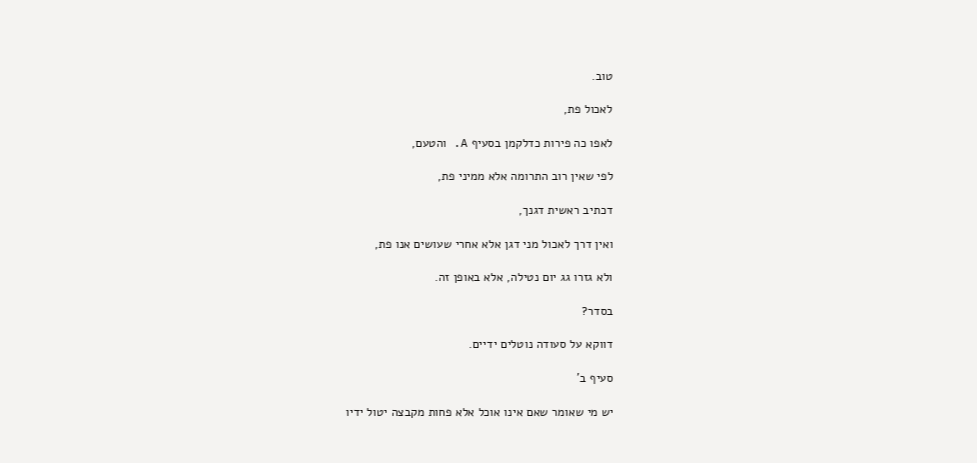טוב.

לאכול פת,

לאפו כה פירות כדלקמן בסעיף A. והטעם,

לפי שאין רוב התרומה אלא ממיני פת,

דכתיב ראשית דגנך,

ואין דרך לאכול מני דגן אלא אחרי שעושים אנו פת,

ולא גזרו גג יום נטילה, אלא באופן זה.

בסדר?

דווקא על סעודה נוטלים ידיים.

סעיף ב'

יש מי שאומר שאם אינו אוכל אלא פחות מקבצה יטול ידיו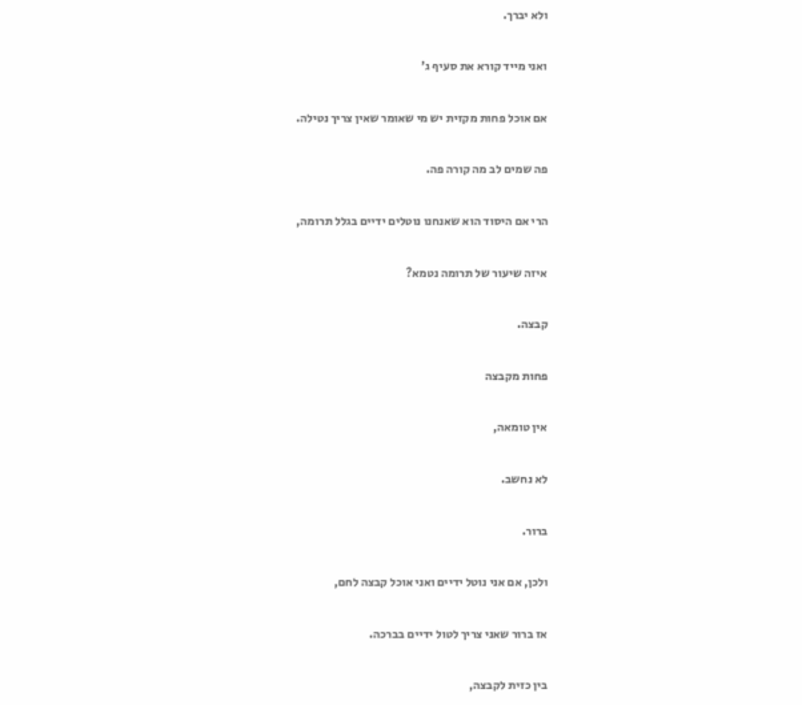ולא יברך.

ואני מייד קורא את סעיף ג'

אם אוכל פחות מקזית יש מי שאומר שאין צריך נטילה.

פה שמים לב מה קורה פה.

הרי אם היסוד הוא שאנחנו נוטלים ידיים בגלל תרומה,

איזה שיעור של תרומה נטמא?

קבצה.

פחות מקבצה

אין טומאה,

לא נחשב.

ברור.

ולכן, אם אני נוטל ידיים ואני אוכל קבצה לחם,

אז ברור שאני צריך לטול ידיים בברכה.

בין כזית לקבצה,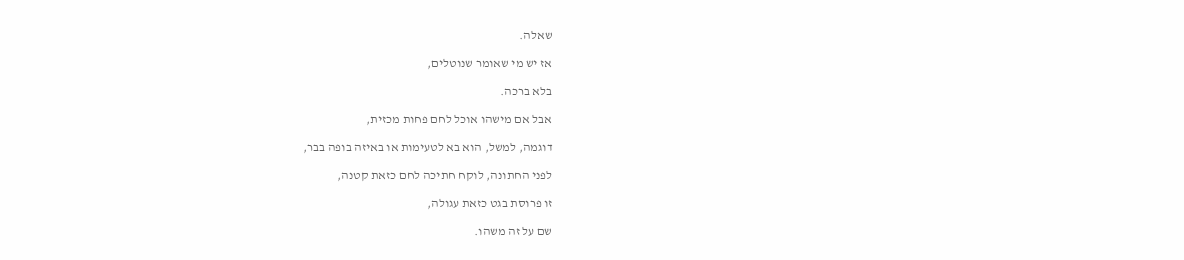שאלה.

אז יש מי שאומר שנוטלים,

בלא ברכה.

אבל אם מישהו אוכל לחם פחות מכזית,

דוגמה, למשל, הוא בא לטעימות או באיזה בופה בבר,

לפני החתונה, לוקח חתיכה לחם כזאת קטנה,

זו פרוסת בגט כזאת עגולה,

שם על זה משהו.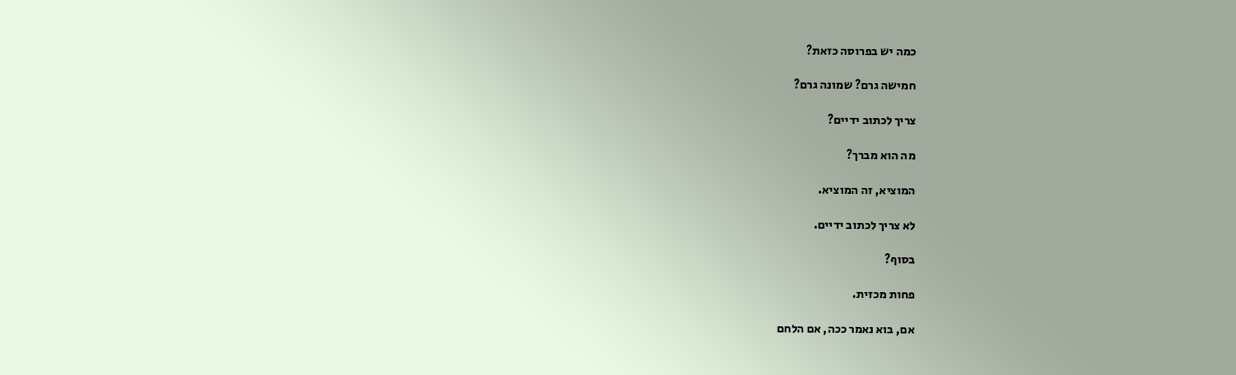כמה יש בפרוסה כזאת?

חמישה גרם? שמונה גרם?

צריך לכתוב ידיים?

מה הוא מברך?

המוציא, זה המוציא.

לא צריך לכתוב ידיים.

בסוף?

פחות מכזית.

אם, בוא נאמר ככה, אם הלחם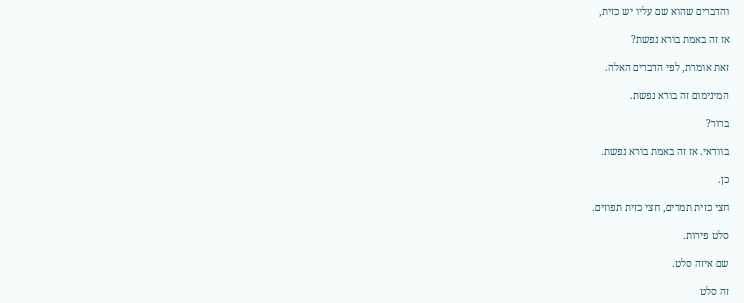והדברים שהוא שם עליו יש כזית,

אז זה באמת בורא נפשת?

זאת אומרת, לפי הדברים האלה.

המינימום זה בורא נפשת.

ברור?

בוודאי. אז זה באמת בורא נפשת.

כן.

חצי כזית תמרים, חצי כזית תפוזים.

סלט פירות.

שם איזה סלט.

זה סלט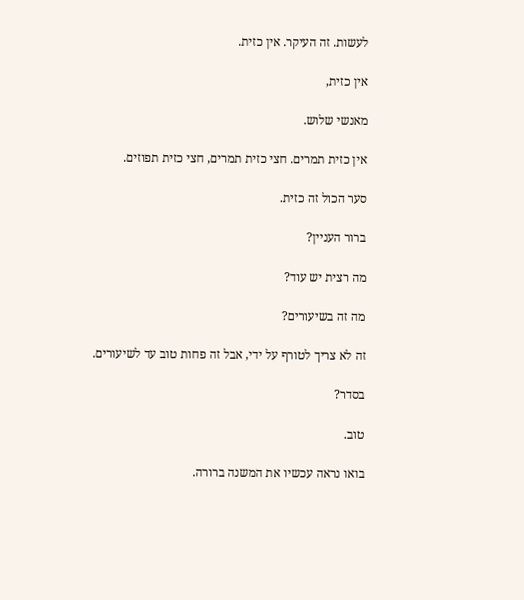לעשות. זה העיקר. אין כזית.

אין כזית,

מאנשי שלוש.

אין כזית תמרים. חצי כזית תמרים, חצי כזית תפוזים.

סער הכול זה כזית.

ברור העניין?

מה רצית יש עוד?

מה זה בשיעורים?

זה לא צריך לטורף על ידי, אבל זה פחות טוב עד לשיעורים.

בסדר?

טוב.

בואו נראה עכשיו את המשנה ברורה.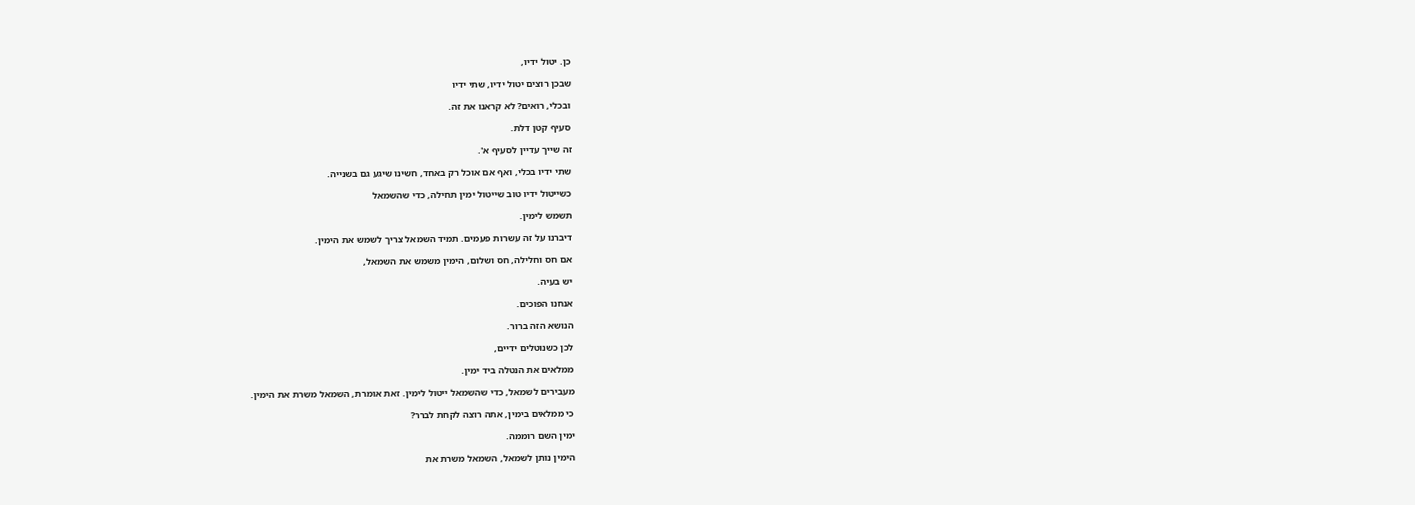כן. יטול ידיו,

שבכן רוצים יטול ידיו, שתי ידיו

ובכלי, רואים? לא קראנו את זה.

סעיף קטן דלת.

זה שייך עדיין לסעיף א'.

שתי ידיו בכלי, ואף אם אוכל רק באחד, חשינו שיגע גם בשנייה.

כשייטול ידיו טוב שייטול ימין תחילה, כדי שהשמאל

תשמש לימין.

דיברנו על זה עשרות פעמים. תמיד השמאל צריך לשמש את הימין.

אם חס וחלילה, חס ושלום, הימין משמש את השמאל,

יש בעיה.

אנחנו הפוכים.

הנושא הזה ברור.

לכן כשנוטלים ידיים,

ממלאים את הנטלה ביד ימין.

מעבירים לשמאל, כדי שהשמאל ייטול לימין. זאת אומרת, השמאל משרת את הימין.

כי ממלאים בימין, אתה רוצה לקחת לברר?

ימין השם רוממה.

הימין נותן לשמאל, השמאל משרת את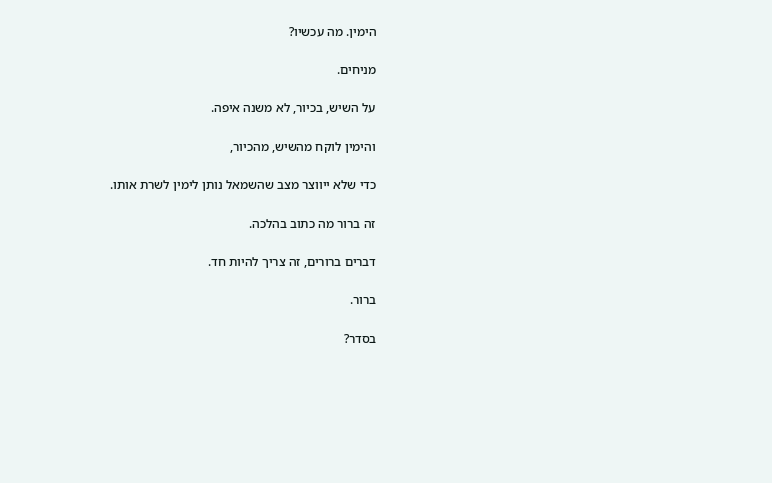הימין. מה עכשיו?

מניחים.

על השיש, בכיור, לא משנה איפה.

והימין לוקח מהשיש, מהכיור,

כדי שלא ייווצר מצב שהשמאל נותן לימין לשרת אותו.

זה ברור מה כתוב בהלכה.

דברים ברורים, זה צריך להיות חד.

ברור.

בסדר?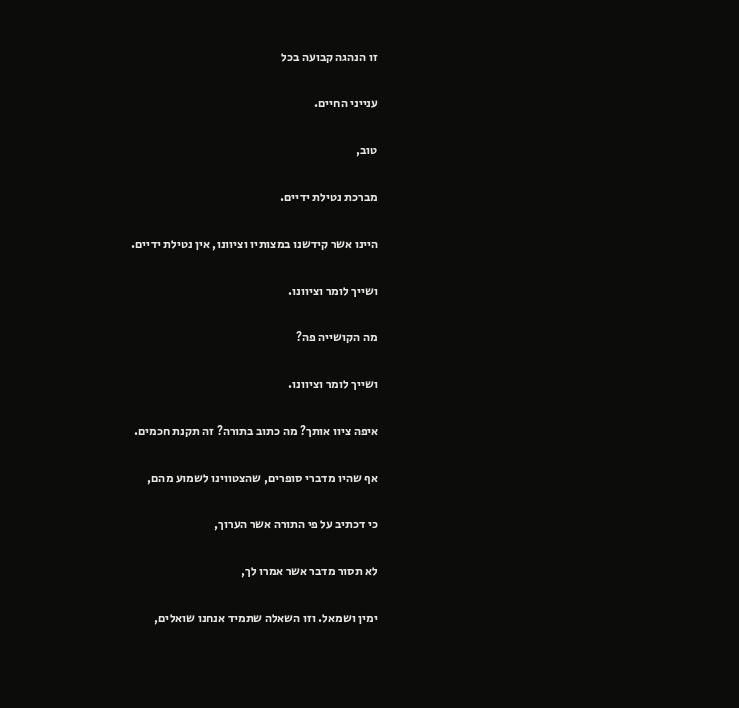זו הנהגה קבועה בכל

ענייני החיים.

טוב,

מברכת נטילת ידיים.

היינו אשר קידשנו במצותיו וציוונו, אין נטילת ידיים.

ושייך לומר וציוונו.

מה הקושייה פה?

ושייך לומר וציוונו.

איפה ציוו אותך? מה כתוב בתורה? זה תקנת חכמים.

אף שהיו מדברי סופרים, שהצטווינו לשמוע מהם,

כי דכתיב על פי התורה אשר הערוך,

לא תסור מדבר אשר אמרו לך,

ימין ושמאל. וזו השאלה שתמיד אנחנו שואלים,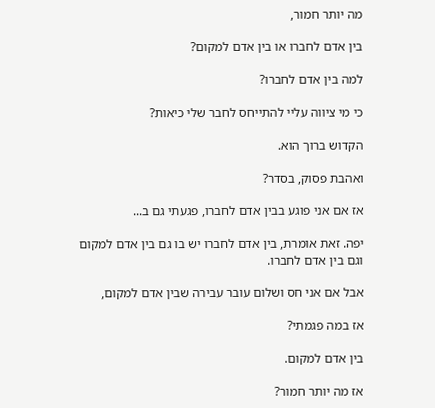מה יותר חמור,

בין אדם לחברו או בין אדם למקום?

למה בין אדם לחברו?

כי מי ציווה עליי להתייחס לחבר שלי כיאות?

הקדוש ברוך הוא.

ואהבת פסוק, בסדר?

אז אם אני פוגע בבין אדם לחברו, פגעתי גם ב...

יפה. זאת אומרת, בין אדם לחברו יש בו גם בין אדם למקום וגם בין אדם לחברו.

אבל אם אני חס ושלום עובר עבירה שבין אדם למקום,

אז במה פגמתי?

בין אדם למקום.

אז מה יותר חמור?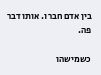בין אדם חברו. אותו דבר פה.

כשמישהו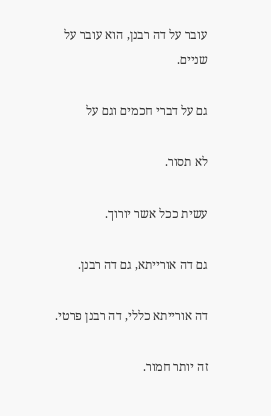עובר על דה רבנן, הוא עובר על שניים.

גם על דברי חכמים וגם על

לא תסור.

עשית ככל אשר יורוך.

גם דה אורייתא, גם דה רבנן.

דה אורייתא כללי, דה רבנן פרטי.

זה יותר חמור.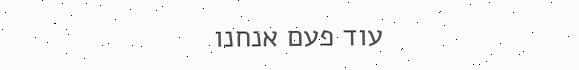עוד פעם אנחנו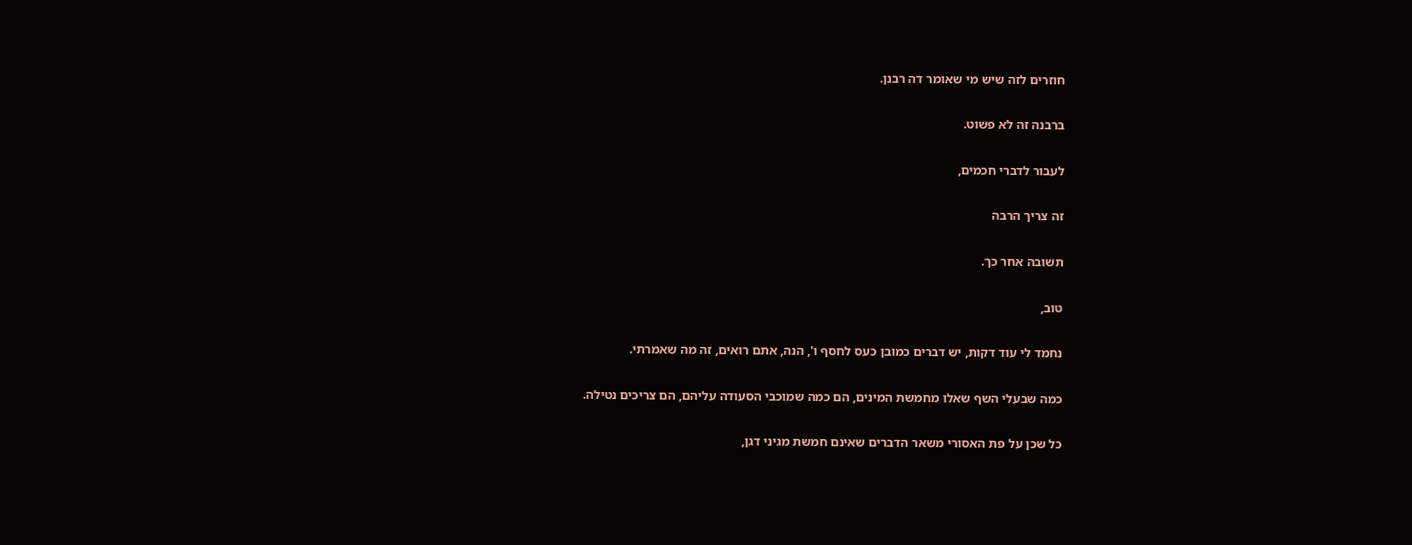חוזרים לזה שיש מי שאומר דה רבנן.

ברבנה זה לא פשוט.

לעבור לדברי חכמים,

זה צריך הרבה

תשובה אחר כך.

טוב,

נחמד לי עוד דקות, יש דברים כמובן כעס לחסף ו', הנה, אתם רואים, זה מה שאמרתי.

כמה שבעלי השף שאלו מחמשת המינים, הם כמה שמוכבי הסעודה עליהם, הם צריכים נטילה.

כל שכן על פת האסורי משאר הדברים שאינם חמשת מגיני דגן,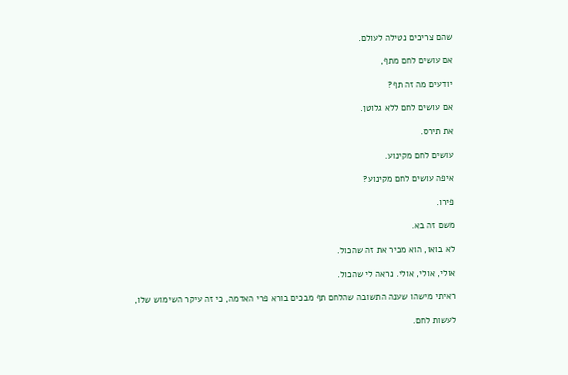שהם צריכים נטילה לעולם.

אם עושים לחם מתף,

יודעים מה זה תף?

אם עושים לחם ללא גלוטן.

את תירס.

עושים לחם מקינוע.

איפה עושים לחם מקינוע?

פירו.

משם זה בא.

לא בואו, הוא מכיר את זה שהכול.

אולי, אולי, אולי. נראה לי שהכול.

ראיתי מישהו שענה התשובה שהלחם תף מבכים בורא פרי האדמה, כי זה עיקר השימוש שלו,

לעשות לחם.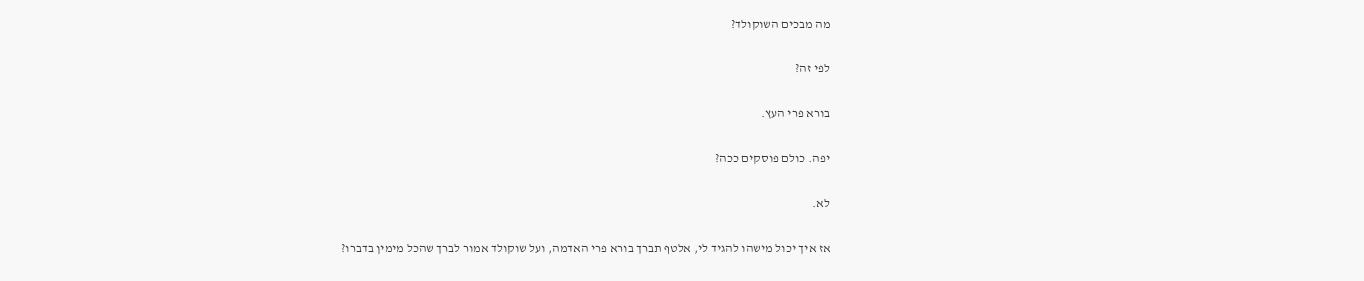מה מבכים השוקולד?

לפי זה?

בורא פרי העץ.

יפה. כולם פוסקים ככה?

לא.

אז איך יכול מישהו להגיד לי, אלטף תברך בורא פרי האדמה, ועל שוקולד אמור לברך שהכל מימין בדברו?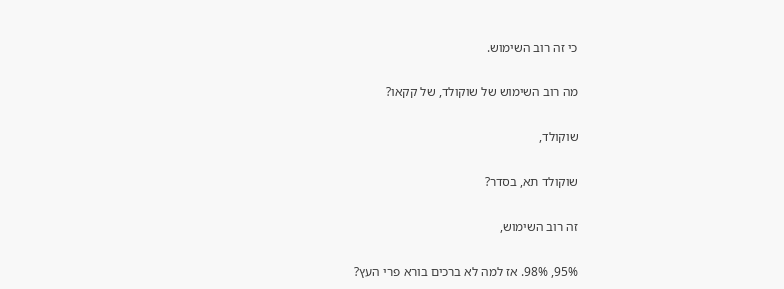כי זה רוב השימוש.

מה רוב השימוש של שוקולד, של קקאו?

שוקולד,

שוקולד תא, בסדר?

זה רוב השימוש,

95%, 98%. אז למה לא ברכים בורא פרי העץ?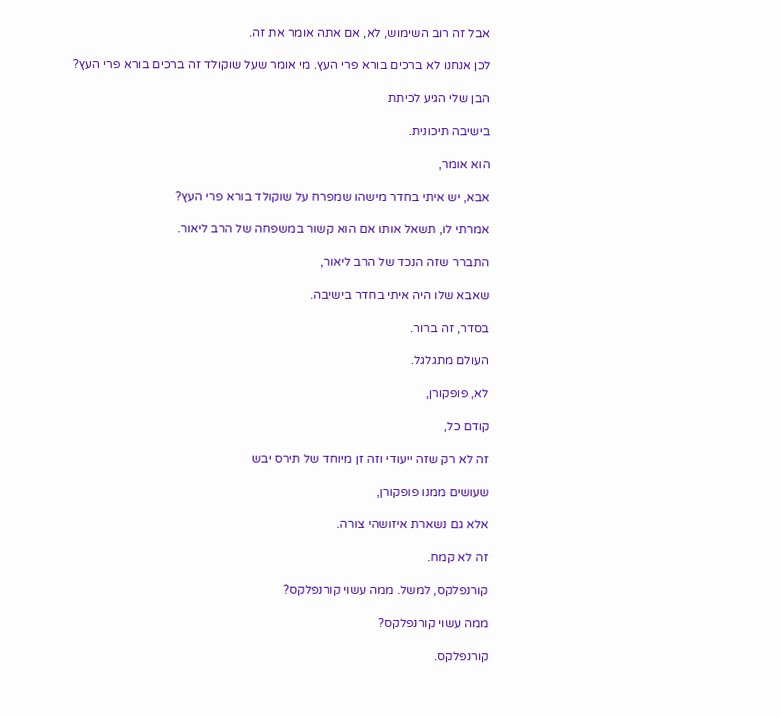אבל זה רוב השימוש, לא, אם אתה אומר את זה.

לכן אנחנו לא ברכים בורא פרי העץ. מי אומר שעל שוקולד זה ברכים בורא פרי העץ?

הבן שלי הגיע לכיתת

בישיבה תיכונית.

הוא אומר,

אבא, יש איתי בחדר מישהו שמפרח על שוקולד בורא פרי העץ?

אמרתי לו, תשאל אותו אם הוא קשור במשפחה של הרב ליאור.

התברר שזה הנכד של הרב ליאור,

שאבא שלו היה איתי בחדר בישיבה.

בסדר, זה ברור.

העולם מתגלגל.

לא, פופקורן,

קודם כל,

זה לא רק שזה ייעודי וזה זן מיוחד של תירס יבש

שעושים ממנו פופקורן,

אלא גם נשארת איזושהי צורה.

זה לא קמח.

קורנפלקס, למשל. ממה עשוי קורנפלקס?

ממה עשוי קורנפלקס?

קורנפלקס.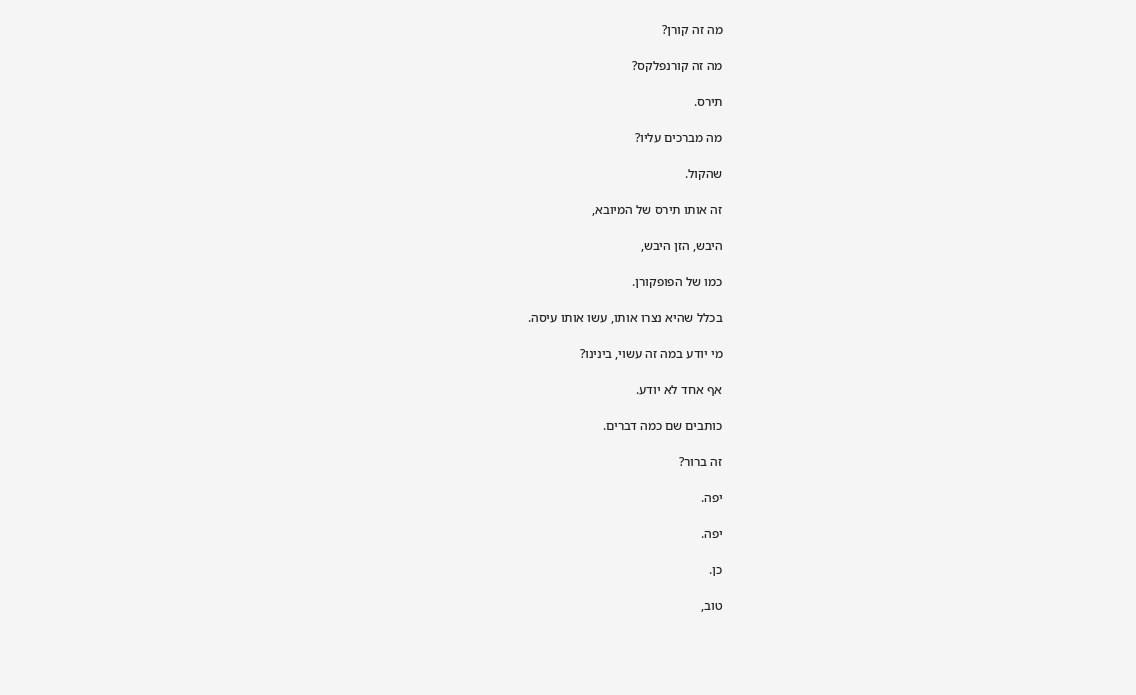מה זה קורן?

מה זה קורנפלקס?

תירס.

מה מברכים עליו?

שהקול.

זה אותו תירס של המיובא,

היבש, הזן היבש,

כמו של הפופקורן.

בכלל שהיא נצרו אותו, עשו אותו עיסה.

מי יודע במה זה עשוי, בינינו?

אף אחד לא יודע.

כותבים שם כמה דברים.

זה ברור?

יפה.

יפה.

כן.

טוב,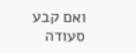ואם קבע סעודה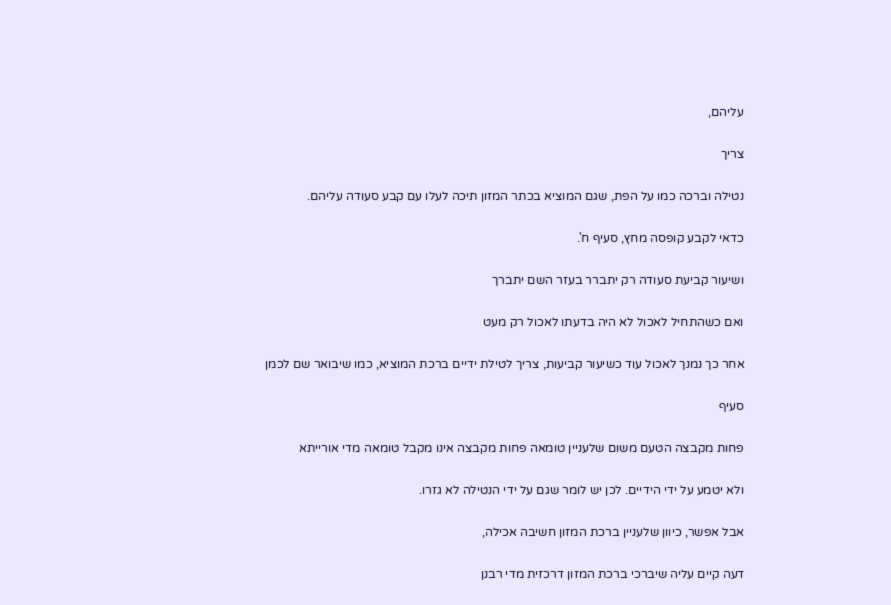עליהם,

צריך

נטילה וברכה כמו על הפת, שגם המוציא בכתר המזון תיכה לעלו עם קבע סעודה עליהם.

כדאי לקבע קופסה מחץ, סעיף ח'.

ושיעור קביעת סעודה רק יתברר בעזר השם יתברך

ואם כשהתחיל לאכול לא היה בדעתו לאכול רק מעט

אחר כך נמנך לאכול עוד כשיעור קביעות, צריך לטילת ידיים ברכת המוציא, כמו שיבואר שם לכמן

סעיף

פחות מקבצה הטעם משום שלעניין טומאה פחות מקבצה אינו מקבל טומאה מדי אורייתא

ולא יטמע על ידי הידיים. לכן יש לומר שגם על ידי הנטילה לא גזרו.

אבל אפשר, כיוון שלעניין ברכת המזון חשיבה אכילה,

דעה קיים עליה שיברכי ברכת המזון דרכזית מדי רבנן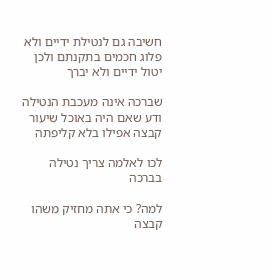חשיבה גם לנטילת ידיים ולא פלוג חכמים בתקנתם ולכן יטול ידיים ולא יברך

שברכה אינה מעכבת הנטילה ודע שאם היה באוכל שיעור קבצה אפילו בלא קליפתה

לכו לאלמה צריך נטילה בברכה

למה? כי אתה מחזיק משהו קבצה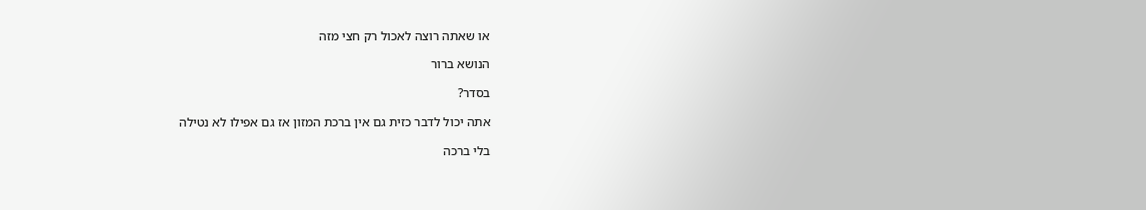או שאתה רוצה לאכול רק חצי מזה

הנושא ברור

בסדר?

אתה יכול לדבר כזית גם אין ברכת המזון אז גם אפילו לא נטילה

בלי ברכה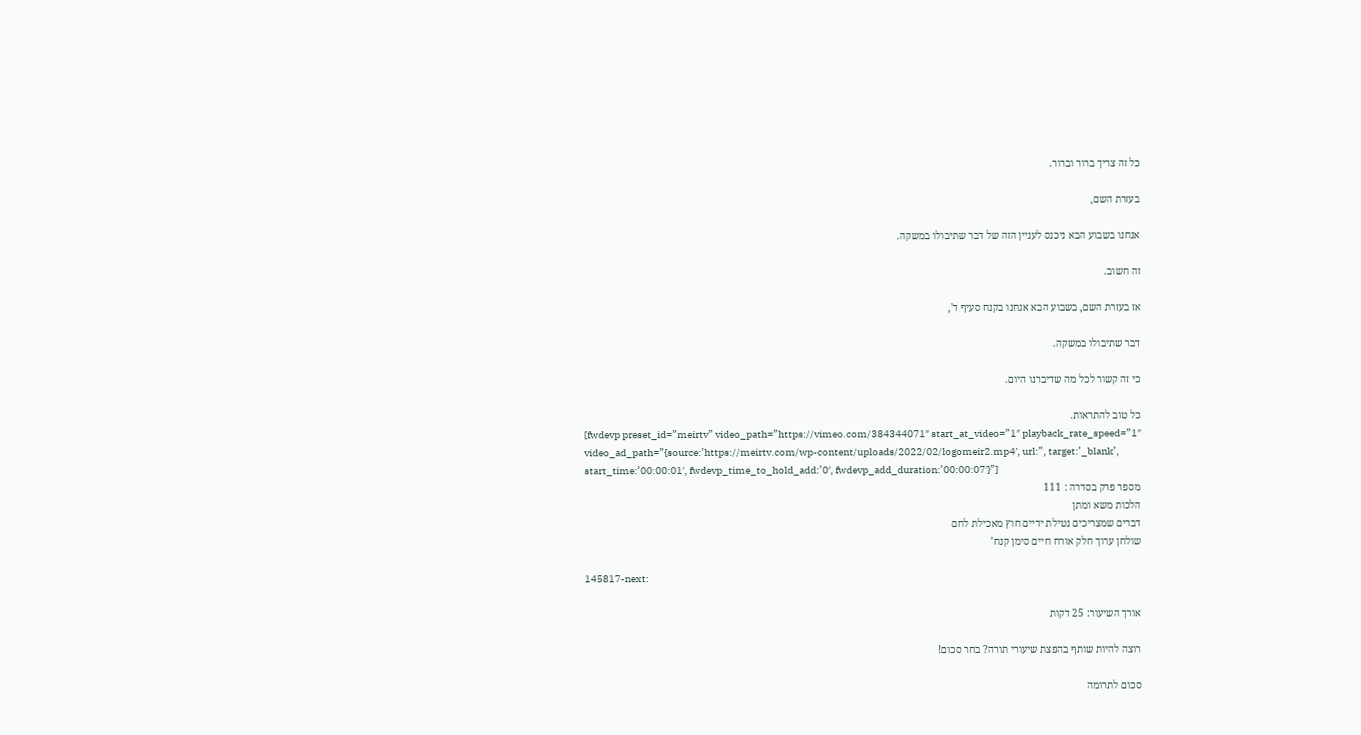כל זה צריך ברור וברור.

בעזרת השם,

אנחנו בשבוע הבא ניכנס לעניין הזה של דבר שתיבולו במשקה.

זה חשוב.

אז בעזרת השם, בשבוע הבא אנחנו בקנח סעיף ד',

דבר שתיבולו במשקה.

כי זה קשור לכל מה שדיברנו היום.

כל טוב להתראות.
[fwdevp preset_id=”meirtv” video_path=”https://vimeo.com/384344071″ start_at_video=”1″ playback_rate_speed=”1″ video_ad_path=”{source:’https://meirtv.com/wp-content/uploads/2022/02/logomeir2.mp4′, url:”, target:’_blank’, start_time:’00:00:01′, fwdevp_time_to_hold_add:’0′, fwdevp_add_duration:’00:00:07′}”]
מספר פרק בסדרה : 111
הלכות משא ומתן
דברים שמצריכים נטילת ידיים חוץ מאכילת לחם
שולחן ערוך חלק אורח חיים סימן קנח’

145817-next:

אורך השיעור: 25 דקות

רוצה להיות שותף בהפצת שיעורי תורה? בחר סכום!

סכום לתרומה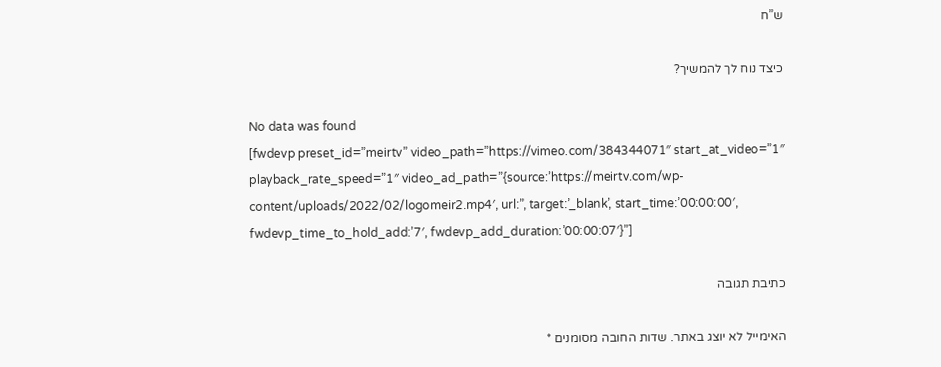ש”ח

כיצד נוח לך להמשיך?

No data was found
[fwdevp preset_id=”meirtv” video_path=”https://vimeo.com/384344071″ start_at_video=”1″ playback_rate_speed=”1″ video_ad_path=”{source:’https://meirtv.com/wp-content/uploads/2022/02/logomeir2.mp4′, url:”, target:’_blank’, start_time:’00:00:00′, fwdevp_time_to_hold_add:’7′, fwdevp_add_duration:’00:00:07′}”]

כתיבת תגובה

האימייל לא יוצג באתר. שדות החובה מסומנים *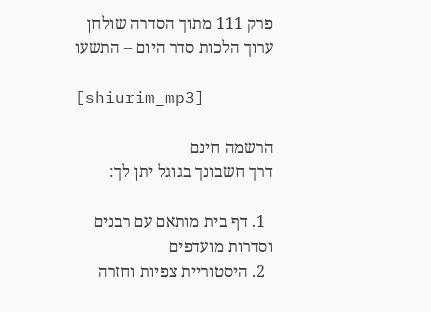פרק 111 מתוך הסדרה שולחן ערוך הלכות סדר היום – התשעו

[shiurim_mp3]

הרשמה חינם
דרך חשבונך בגוגל יתן לך:

  1. דף בית מותאם עם רבנים וסדרות מועדפים
  2. היסטוריית צפיות וחזרה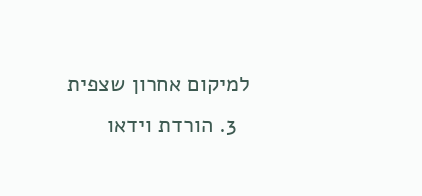למיקום אחרון שצפית
  3. הורדת וידאו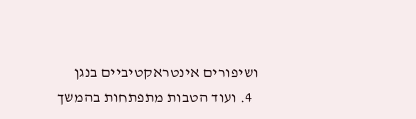ושיפורים אינטראקטיביים בנגן
  4. ועוד הטבות מתפתחות בהמשך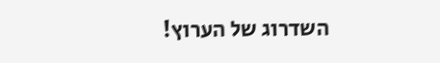השדרוג של הערוץ!